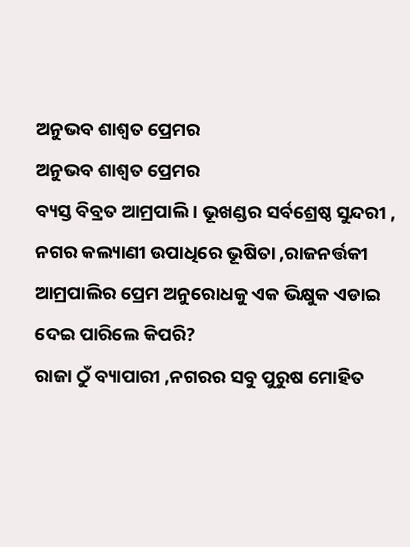ଅନୁଭବ ଶାଶ୍ବତ ପ୍ରେମର
ଅନୁଭବ ଶାଶ୍ବତ ପ୍ରେମର
ବ୍ୟସ୍ତ ବିବ୍ରତ ଆମ୍ରପାଲି । ଭୂଖଣ୍ଡର ସର୍ବଶ୍ରେଷ୍ଠ ସୁନ୍ଦରୀ , ନଗର କଲ୍ୟାଣୀ ଉପାଧିରେ ଭୂଷିତା ,ରାଜନର୍ତ୍ତକୀ ଆମ୍ରପାଲିର ପ୍ରେମ ଅନୁରୋଧକୁ ଏକ ଭିକ୍ଷୁକ ଏଡାଇ ଦେଇ ପାରିଲେ କିପରି?
ରାଜା ଠୁଁ ବ୍ୟାପାରୀ ,ନଗରର ସବୁ ପୁରୁଷ ମୋହିତ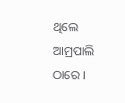ଥିଲେ ଆମ୍ରପାଲି ଠାରେ ।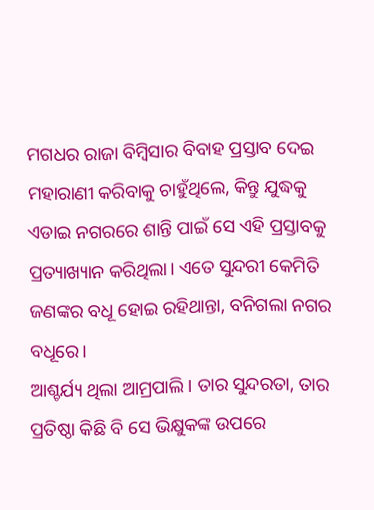ମଗଧର ରାଜା ବିମ୍ବିସାର ବିବାହ ପ୍ରସ୍ତାବ ଦେଇ ମହାରାଣୀ କରିବାକୁ ଚାହୁଁଥିଲେ, କିନ୍ତୁ ଯୁଦ୍ଧକୁ ଏଡାଇ ନଗରରେ ଶାନ୍ତି ପାଇଁ ସେ ଏହି ପ୍ରସ୍ତାବକୁ ପ୍ରତ୍ୟାଖ୍ୟାନ କରିଥିଲା। ଏତେ ସୁନ୍ଦରୀ କେମିତି ଜଣଙ୍କର ବଧୂ ହୋଇ ରହିଥାନ୍ତା, ବନିଗଲା ନଗର ବଧୂରେ।
ଆଶ୍ଚର୍ଯ୍ୟ ଥିଲା ଆମ୍ରପାଲି। ତାର ସୁନ୍ଦରତା, ତାର ପ୍ରତିଷ୍ଠା କିଛି ବି ସେ ଭିକ୍ଷୁକଙ୍କ ଉପରେ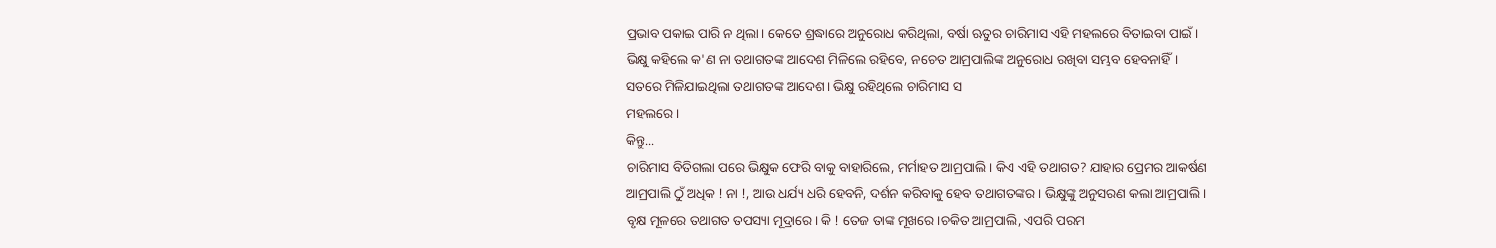ପ୍ରଭାବ ପକାଇ ପାରି ନ ଥିଲା। କେତେ ଶ୍ରଦ୍ଧାରେ ଅନୁରୋଧ କରିଥିଲା, ବର୍ଷା ଋତୁର ଚାରିମାସ ଏହି ମହଲରେ ବିତାଇବା ପାଇଁ ।
ଭିକ୍ଷୁ କହିଲେ କ'ଣ ନା ତଥାଗତଙ୍କ ଆଦେଶ ମିଳିଲେ ରହିବେ, ନଚେତ ଆମ୍ରପାଲିଙ୍କ ଅନୁରୋଧ ରଖିବା ସମ୍ଭବ ହେବନାହିଁ।
ସତରେ ମିଳିଯାଇଥିଲା ତଥାଗତଙ୍କ ଆଦେଶ। ଭିକ୍ଷୁ ରହିଥିଲେ ଚାରିମାସ ସ
ମହଲରେ।
କିନ୍ତୁ...
ଚାରିମାସ ବିତିଗଲା ପରେ ଭିକ୍ଷୁକ ଫେରି ବାକୁ ବାହାରିଲେ, ମର୍ମାହତ ଆମ୍ରପାଲି। କିଏ ଏହି ତଥାଗତ? ଯାହାର ପ୍ରେମର ଆକର୍ଷଣ ଆମ୍ରପାଲି ଠୁଁ ଅଧିକ ! ନା !, ଆଉ ଧର୍ଯ୍ୟ ଧରି ହେବନି, ଦର୍ଶନ କରିବାକୁ ହେବ ତଥାଗତଙ୍କର। ଭିକ୍ଷୁଙ୍କୁ ଅନୁସରଣ କଲା ଆମ୍ରପାଲି।
ବୃକ୍ଷ ମୂଳରେ ତଥାଗତ ତପସ୍ୟା ମୂଦ୍ରାରେ। କି ! ତେଜ ତାଙ୍କ ମୂଖରେ।ଚକିତ ଆମ୍ରପାଲି, ଏପରି ପରମ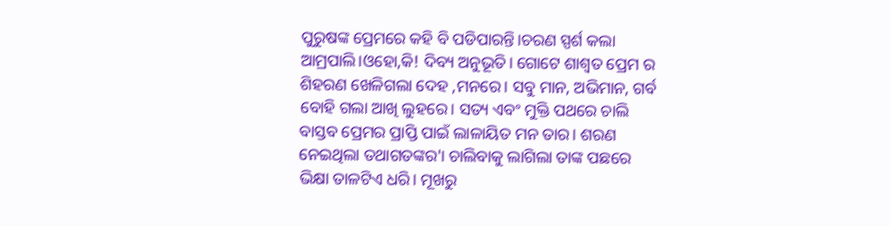ପୁରୁଷଙ୍କ ପ୍ରେମରେ କହି ବି ପଡିପାରନ୍ତି।ଚରଣ ସ୍ପର୍ଶ କଲା ଆମ୍ରପାଲି।ଓହୋ,କି! ଦିବ୍ୟ ଅନୁଭୂତି। ଗୋଟେ ଶାଶ୍ବତ ପ୍ରେମ ର ଶିହରଣ ଖେଳିଗଲା ଦେହ ,ମନରେ। ସବୁ ମାନ, ଅଭିମାନ, ଗର୍ବ ବୋହି ଗଲା ଆଖି ଲୁହରେ। ସତ୍ୟ ଏବଂ ମୁକ୍ତି ପଥରେ ଚାଲି ବାସ୍ତବ ପ୍ରେମର ପ୍ରାପ୍ତି ପାଇଁ ଲାଳାୟିତ ମନ ତାର। ଶରଣ ନେଇଥିଲା ତଥାଗତଙ୍କର'। ଚାଲିବାକୁ ଲାଗିଲା ତାଙ୍କ ପଛରେ ଭିକ୍ଷା ତାଳଟିଏ ଧରି। ମୂଖରୁ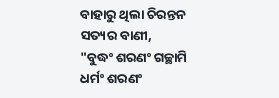ବାହାରୁ ଥିଲା ଚିରନ୍ତନ ସତ୍ୟର ବାଣୀ,
"ବୁଦ୍ଧଂ ଶରଣଂ ଗଚ୍ଛାମି
ଧର୍ମଂ ଶରଣଂ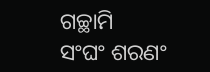ଗଚ୍ଛାମି
ସଂଘଂ ଶରଣଂ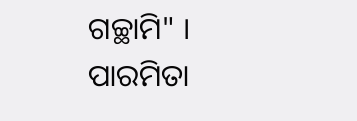ଗଚ୍ଛାମି" ।
ପାରମିତା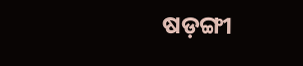ଷଡ଼ଙ୍ଗୀ